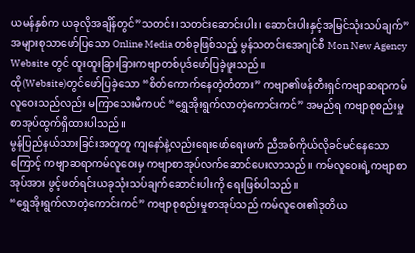ယမန်နှစ်က ယခုလိုအချိန်တွင်”သတင်း၊သတင်းဆောင်းပါး၊ ဆောင်းပါးနှင့်အမြင်သုံးသပ်ချက်”အများစုသာဖော်ပြသော Online Media တစ်ခုဖြစ်သည့် မွန်သတင်းအေဂျင်စီ Mon New Agency Website တွင် ထူးထူးခြားခြားကဗျာတစ်ပုဒ်ဖော်ပြခဲ့ဖူးသည်။
ထို(Website)တွင်ဖော်ပြခဲ့သော “စိတ်ကောက်နေတဲ့တံတား” ကဗျာ၏ဖန်တီးရှင်ကဗျာဆရာကမ်လူဝေးသည်လည်း မကြာသေးမီကပင် “ရွှေအိုးရွက်လာတဲ့ကောင်းကင်” အမည်ရ ကဗျာစုစည်းမှုစာအုပ်ထွက်ရှိထားပါသည်။
မွန်ပြည်နယ်သားခြင်းအတူတူ ကျနော်နဲ့လည်းရေးဖော်ရေးဖက် ညီအစ်ကိုယ်လိုခင်မင်နေသောကြောင့် ကဗျာဆရာကမ်လူဝေးမှ ကဗျာစာအုပ်လက်ဆောင်ပေးလာသည်။ ကမ်လူဝေးရဲ့ကဗျာစာအုပ်အား ဖွင့်ဖတ်ရင်းယခုသုံးသပ်ချက်ဆောင်းပါးကို ရေးဖြစ်ပါသည်။
“ရွှေအိုးရွက်လာတဲ့ကောင်းကင်” ကဗျာစုစည်းမှုစာအုပ်သည် ကမ်လူဝေး၏ဒုတိယ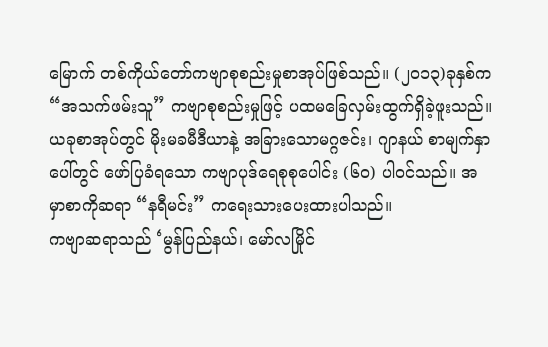မြောက် တစ်ကိုယ်တော်ကဗျာစုစည်းမှုစာအုပ်ဖြစ်သည်။ (၂၀၁၃)ခုနှစ်က “အသက်ဖမ်းသူ” ကဗျာစုစည်းမှုဖြင့် ပထမခြေလှမ်းထွက်ရှိခဲ့ဖူးသည်။
ယခုစာအုပ်တွင် မိုးမခမီဒီယာနဲ့ အခြားသောမဂ္ဂဇင်း၊ ဂျာနယ် စာမျက်နှာပေါ်တွင် ဖော်ပြခံရသော ကဗျာပုဒ်ရေစုစုပေါင်း (၆၀) ပါဝင်သည်။ အမှာစာကိုဆရာ “နရီမင်း” ကရေးသားပေးထားပါသည်။
ကဗျာဆရာသည် ‘မွန်ပြည်နယ်၊ မော်လမြိုင်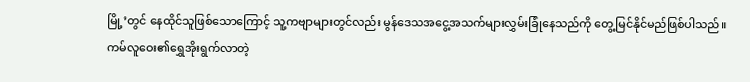မြို့’တွင် နေထိုင်သူဖြစ်သောကြောင့် သူ့ကဗျာများတွင်လည်း မွန်ဒေသအငွေ့အသက်များလွှမ်းခြုံနေသည်ကို တွေ့မြင်နိုင်မည်ဖြစ်ပါသည်။
ကမ်လူဝေး၏ရွှေအိုးရွက်လာတဲ့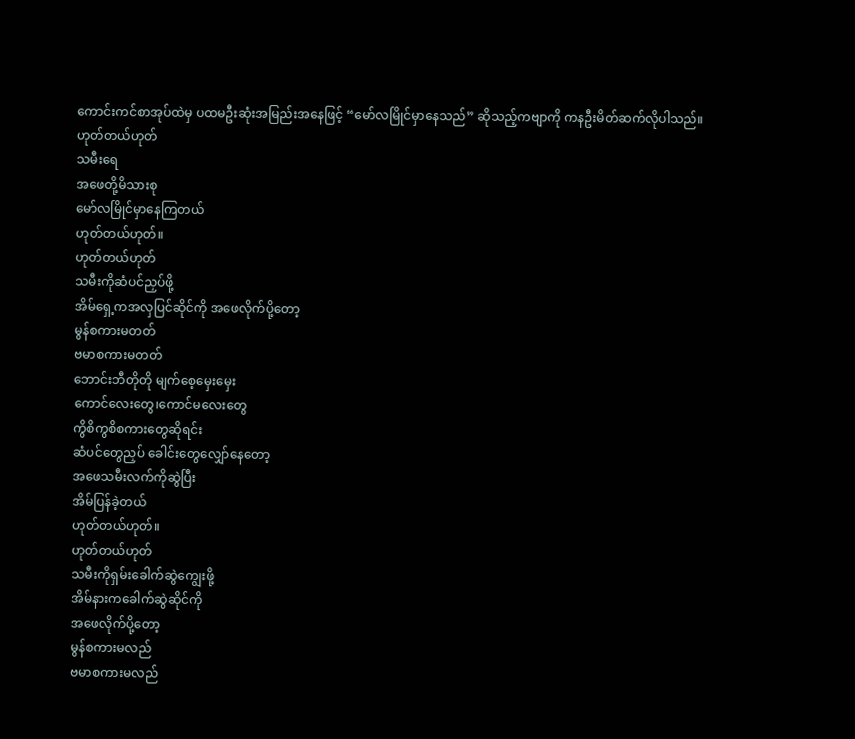ကောင်းကင်စာအုပ်ထဲမှ ပထမဦးဆုံးအမြည်းအနေဖြင့် “မော်လမြိုင်မှာနေသည်” ဆိုသည့်ကဗျာကို ကနဦးမိတ်ဆက်လိုပါသည်။
ဟုတ်တယ်ဟုတ်
သမီးရေ
အဖေတို့မိသားစု
မော်လမြိုင်မှာနေကြတယ်
ဟုတ်တယ်ဟုတ်။
ဟုတ်တယ်ဟုတ်
သမီးကိုဆံပင်ညှပ်ဖို့
အိမ်ရှေ့ကအလှပြင်ဆိုင်ကို အဖေလိုက်ပို့တော့
မွန်စကားမတတ်
ဗမာစကားမတတ်
ဘောင်းဘီတိုတို မျက်စေ့မှေးမှေး
ကောင်လေးတွေ၊ကောင်မလေးတွေ
ကွိစိကွစိစကားတွေဆိုရင်း
ဆံပင်တွေညှပ် ခေါင်းတွေလျှော်နေတော့
အဖေသမီးလက်ကိုဆွဲပြီး
အိမ်ပြန်ခဲ့တယ်
ဟုတ်တယ်ဟုတ်။
ဟုတ်တယ်ဟုတ်
သမီးကိုရှမ်းခေါက်ဆွဲကျွေးဖို့
အိမ်နားကခေါက်ဆွဲဆိုင်ကို
အဖေလိုက်ပို့တော့
မွန်စကားမလည်
ဗမာစကားမလည်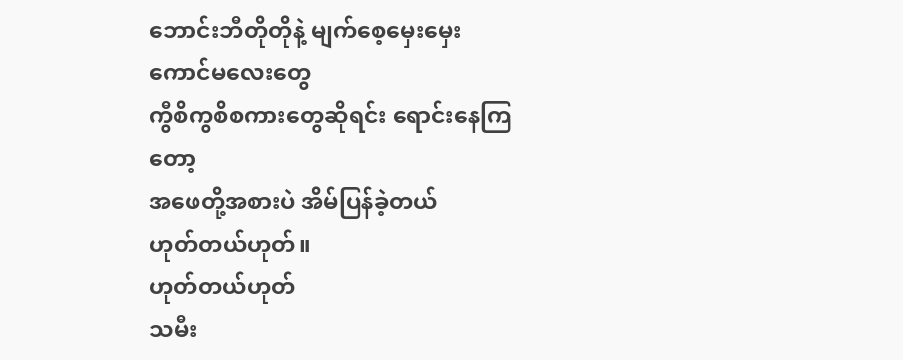ဘောင်းဘီတိုတိုနဲ့ မျက်စေ့မှေးမှေး
ကောင်မလေးတွေ
ကွီစိကွစိစကားတွေဆိုရင်း ရောင်းနေကြတော့
အဖေတို့အစားပဲ အိမ်ပြန်ခဲ့တယ်
ဟုတ်တယ်ဟုတ်။
ဟုတ်တယ်ဟုတ်
သမီး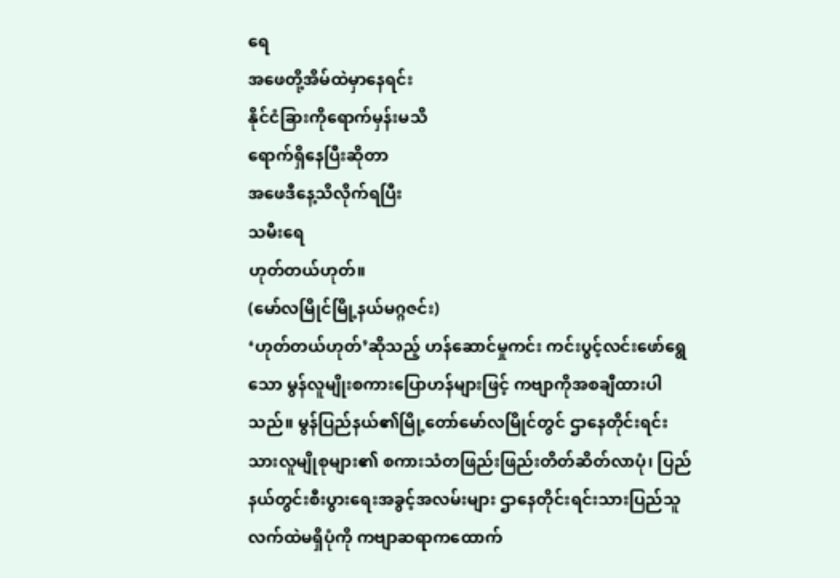ရေ
အဖေတို့အိမ်ထဲမှာနေရင်း
နိုင်ငံခြားကိုရောက်မှန်းမသိ
ရောက်ရှိနေပြီးဆိုတာ
အဖေဒီနေ့သိလိုက်ရပြီး
သမီးရေ
ဟုတ်တယ်ဟုတ်။
(မော်လမြိုင်မြို့နယ်မဂ္ဂဇင်း)
‘ဟုတ်တယ်ဟုတ်’ဆိုသည့် ဟန်ဆောင်မှုကင်း ကင်းပွင့်လင်းဖော်ရွေသော မွန်လူမျိုးစကားပြောဟန်များဖြင့် ကဗျာကိုအစချီထားပါသည်။ မွန်ပြည်နယ်၏မြို့တော်မော်လမြိုင်တွင် ဌာနေတိုင်းရင်းသားလူမျိုစုများ၏ စကားသံတဖြည်းဖြည်းတိတ်ဆိတ်လာပုံ၊ ပြည်နယ်တွင်းစီးပွားရေးအခွင့်အလမ်းများ ဌာနေတိုင်းရင်းသားပြည်သူလက်ထဲမရှိပုံကို ကဗျာဆရာကထောက်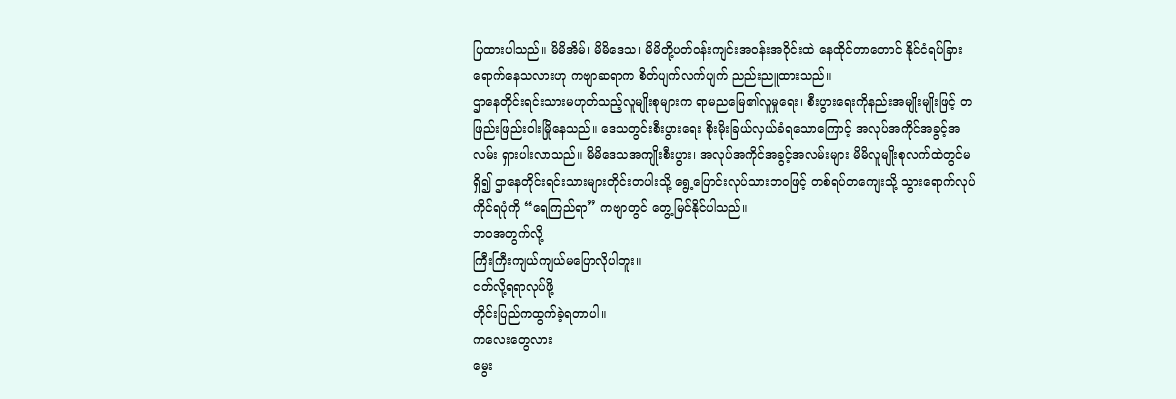ပြထားပါသည်။ မိမိအိမ်၊ မိမိဒေသ၊ မိမိတို့ပတ်ဝန်းကျင်းအဝန်းအဝိုင်းထဲ နေထိုင်တာတောင် နိုင်ငံရပ်ခြားရောက်နေသလားဟု ကဗျာဆရာက စိတ်ပျက်လက်ပျက် ညည်းညူထားသည်။
ဌာနေတိုင်းရင်းသားမဟုတ်သည့်လူမျိုးစုများက ရာမညမြေ၏လူမှုရေး၊ စီးပွားရေးကိုနည်းအမျိုးမျိုးဖြင့် တဖြည်းဖြည်းဝါးမြိုနေသည်။ ဒေသတွင်းစီးပွားရေး စိုးမိုးခြယ်လှယ်ခံရသောကြောင့် အလုပ်အကိုင်အခွင့်အလမ်း ရှားပါးလာသည်။ မိမိဒေသအကျိုးစီးပွား၊ အလုပ်အကိုင်အခွင့်အလမ်းများ မိမိလူမျိုးစုလက်ထဲတွင်မရှိ၍ ဌာနေတိုင်းရင်းသားများတိုင်းတပါးသို့ ရွေ့ပြောင်းလုပ်သားဘဝဖြင့် တစ်ရပ်တကျေးသို့ သွားရောက်လုပ်ကိုင်ရပုံကို “ရေကြည်ရာ” ကဗျာတွင် တွေ့မြင်နိုင်ပါသည်။
ဘဝအတွက်လို့
ကြီးကြီးကျယ်ကျယ်မပြောလိုပါဘူး။
ငတ်လို့ရရာလုပ်ဖို့
တိုင်းပြည်ကထွက်ခဲ့ရတာပါ။
ကလေးတွေလား
မွေး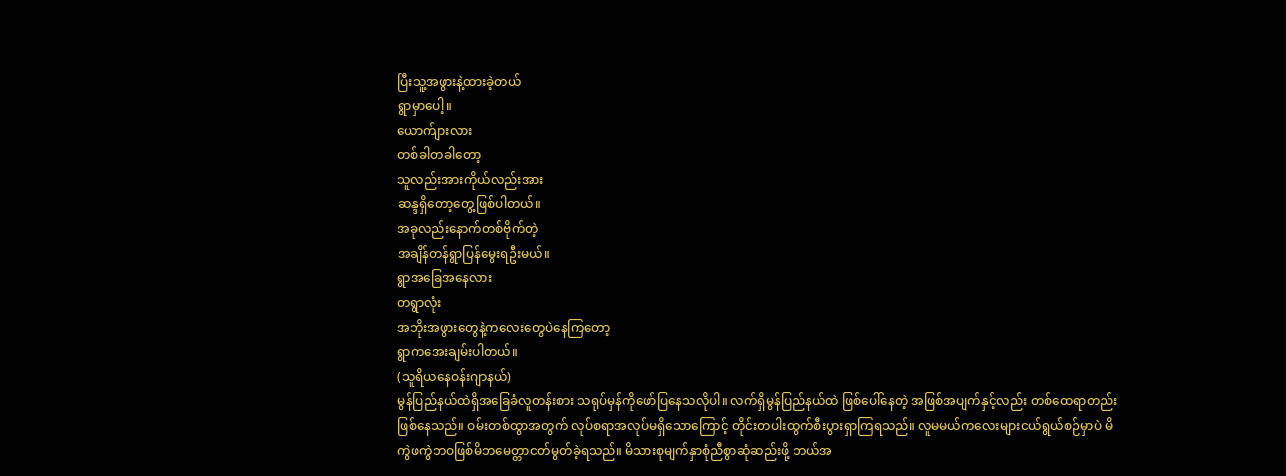ပြီးသူ့အဖွားနဲ့ထားခဲ့တယ်
ရွာမှာပေါ့။
ယောက်ျားလား
တစ်ခါတခါတော့
သူလည်းအားကိုယ်လည်းအား
ဆန္ဒရှိတော့တွေ့ဖြစ်ပါတယ်။
အခုလည်းနောက်တစ်ဗိုက်တဲ့
အချိန်တန်ရွာပြန်မွေးရဦးမယ်။
ရွာအခြေအနေလား
တရွာလုံး
အဘိုးအဖွားတွေနဲ့ကလေးတွေပဲနေကြတော့
ရွာကအေးချမ်းပါတယ်။
(သူရိယနေဝန်းဂျာနယ်)
မွန်ပြည်နယ်ထဲရှိအခြေခံလူတန်းစား သရုပ်မှန်ကိုဖော်ပြနေသလိုပါ။ လက်ရှိမွန်ပြည်နယ်ထဲ ဖြစ်ပေါ်နေတဲ့ အဖြစ်အပျက်နှင့်လည်း တစ်ထေရာတည်းဖြစ်နေသည်။ ဝမ်းတစ်ထွာအတွက် လုပ်စရာအလုပ်မရှိသောကြောင့် တိုင်းတပါးထွက်စီးပွားရှာကြရသည်။ လူမမယ်ကလေးများငယ်ရွယ်စဉ်မှာပဲ မိကွဲဖကွဲဘဝဖြစ်မိဘမေတ္တာငတ်မွတ်ခဲ့ရသည်။ မိသားစုမျက်နှာစုံညီစွာဆုံဆည်းဖို့ ဘယ်အ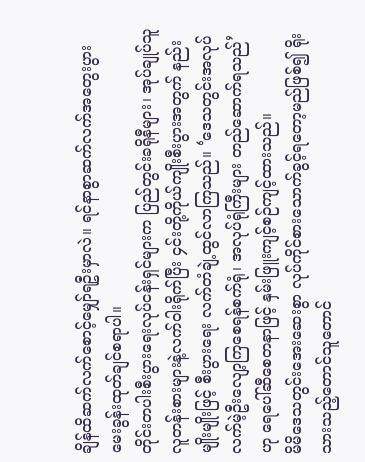ချိန်ထိဆက်လက်စောင့်မျှော်ရဦးမှာလဲ။ ရင်နာစွာဆက်လက်အတွေးပွားမေးခွန်းထုတ်ချင်စရာပါ။
တိုင်းတပါးစီးပွားရေးလုပ်ငန်းရှင်များက ပြည်တွင်းခရိုနီများ၊ အုပ်ချုပ်သူလူတန်းစားများနဲ့လက်ဝါးရိုက်ပြီး ၄င်းတို့ကိုယ်ကျိုးစီးပွားအတွက် နည်းမျိုးမျိုးဖြင့် စီးပွားရေး လက်တံချဲ့ထွင်လာကြသည်။ ‘ဒေသတွင်းအလုပ်လက်မဲ့ဦးလျော့ကြစေရန်စက်ရုံ၊ အလုပ်ရုံကြီးများ တည်ဆောက်ရသည်’ဟု ရေပေါ်ဆီစေတနာဖြင့် နှမ်းဖြူးကျင့်စဉ်ကျင့်ထားသည်။
မိမိဒေသတွင်းအေးဆေးစွာ လုပ်ကိုင်စားသောက်ခွင့်ရတော့မည်ဖြစ်၍ ရိုးသားသည့်တောင်သူတောင်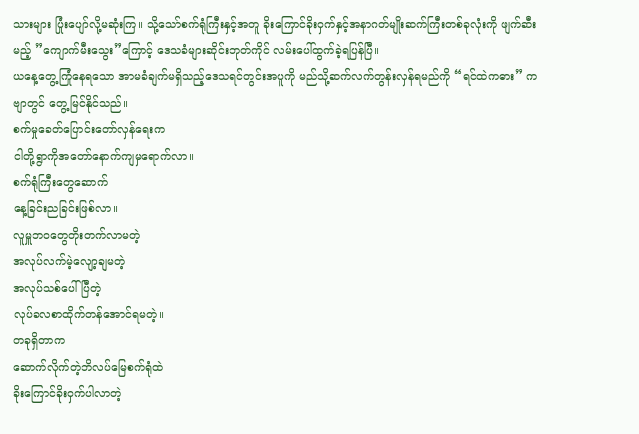သားများ ပြုံးပျော်လို့မဆုံးကြ။ သို့သော်စက်ရုံကြီးနှင့်အတူ ခိုးကြောင်ခိုးဝှက်နှင့်အနာဂတ်မျိုးဆက်ကြီးတစ်ခုလုံးကို ဖျက်ဆီးမည့် ”ကျောက်မီးသွေး”ကြောင့် ဒေသခံများဆိုင်းဘုတ်ကိုင် လမ်းပေါ်ထွက်ခဲ့ရပြန်ပြီ။
ယနေ့တွေ့ကြုံနေရသော အာမခံချက်မရှိသည့်ဒေသရင်တွင်းအပူကို မည်သို့ဆက်လက်တွန်းလှန်ရမည်ကို “ရင်ထဲကဓား” ကဗျာတွင် တွေ့မြင်နိုင်သည်။
စက်မှုခေတ်ပြောင်းတော်လှန်ရေးက
ငါတို့ရွာကိုအတော်နောက်ကျမှရောက်လာ။
စက်ရုံကြီးတွေဆောက်
နေ့ခြင်းညခြင်းဖြစ်လာ။
လူမှူဘဝတွေတိုးတက်လာမတဲ့
အလုပ်လက်မဲ့လျော့ချမတဲ့
အလုပ်သစ်ပေါ်ပြီတဲ့
လုပ်ခလစာထိုက်တန်အောင်ရမတဲ့။
တခုရှိတာက
ဆောက်လိုက်တဲ့ဘိလပ်မြေစက်ရုံထဲ
ခိုးကြောင်ခိုးဝှက်ပါလာတဲ့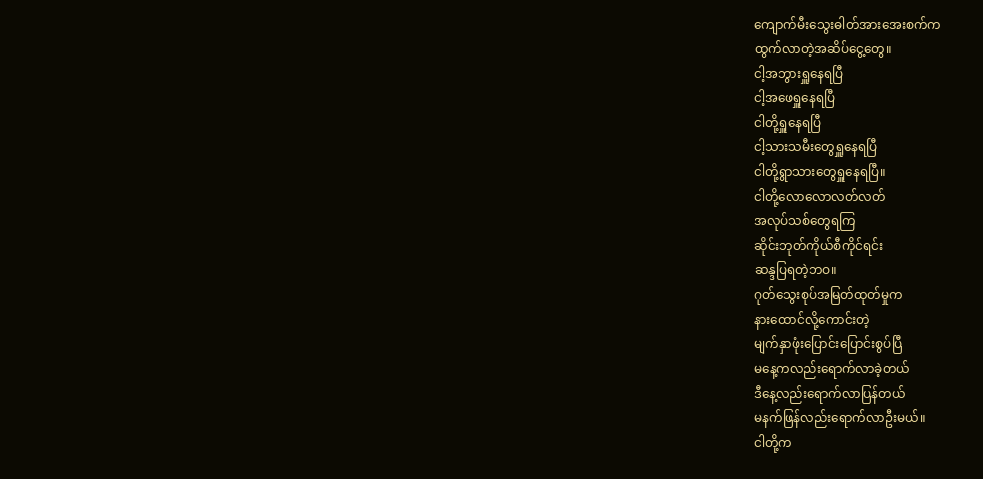ကျောက်မီးသွေးဓါတ်အားအေးစက်က
ထွက်လာတဲ့အဆိပ်ငွေ့တွေ။
ငါ့အဘွားရှူနေရပြီ
ငါ့အဖေရှူနေရပြီ
ငါတို့ရှူနေရပြီ
ငါ့သားသမီးတွေရှူနေရပြီ
ငါတို့ရွာသားတွေရှူနေရပြီ။
ငါတို့လောလောလတ်လတ်
အလုပ်သစ်တွေရကြ
ဆိုင်းဘုတ်ကိုယ်စီကိုင်ရင်း
ဆန္ဒပြရတဲ့ဘဝ။
ဂုတ်သွေးစုပ်အမြတ်ထုတ်မှုက
နားထောင်လို့ကောင်းတဲ့
မျက်နှာဖုံးပြောင်းပြောင်းစွပ်ပြီ
မနေ့ကလည်းရောက်လာခဲ့တယ်
ဒီနေ့လည်းရောက်လာပြန်တယ်
မနက်ဖြန်လည်းရောက်လာဦးမယ်။
ငါတို့က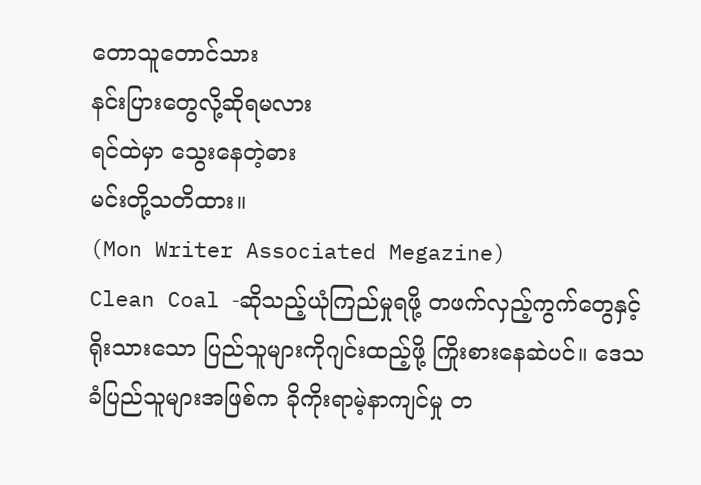တောသူတောင်သား
နင်းပြားတွေလို့ဆိုရမလား
ရင်ထဲမှာ သွေးနေတဲ့ဓား
မင်းတို့သတိထား။
(Mon Writer Associated Megazine)
Clean Coal -ဆိုသည့်ယုံကြည်မှုရဖို့ တဖက်လှည့်ကွက်တွေနှင့်ရိုးသားသော ပြည်သူများကိုဂျင်းထည့်ဖို့ ကြိုးစားနေဆဲပင်။ ဒေသခံပြည်သူများအဖြစ်က ခိုကိုးရာမဲ့နာကျင်မှု တ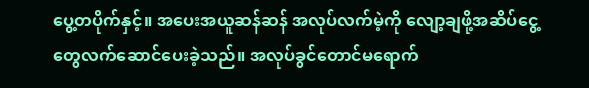ပွေ့တပိုက်နှင့်။ အပေးအယူဆန်ဆန် အလုပ်လက်မဲ့ကို လျော့ချဖို့အဆိပ်ငွေ့တွေလက်ဆောင်ပေးခဲ့သည်။ အလုပ်ခွင်တောင်မရောက်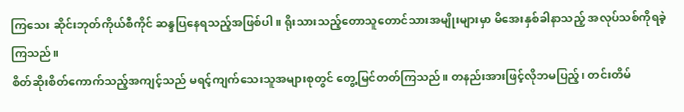ကြသေး ဆိုင်းဘုတ်ကိုယ်စီကိုင် ဆန္ဒပြနေရသည့်အဖြစ်ပါ။ ရိုးသားသည့်တောသူတောင်သားအမျိုးများမှာ မိအေးနှစ်ခါနာသည့် အလုပ်သစ်ကိုရခဲ့ကြသည်။
စိတ်ဆိုးစိတ်ကောက်သည့်အကျင့်သည် မရင့်ကျက်သေးသူအများစုတွင် တွေ့မြင်တတ်ကြသည်။ တနည်းအားဖြင့်လိုဘမပြည့်၊ တင်းတိမ်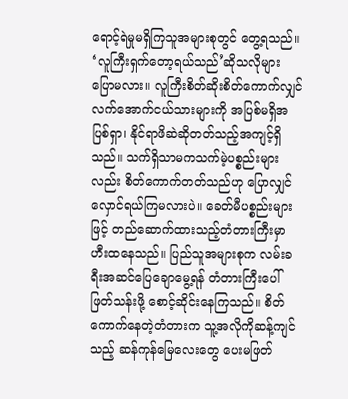ရောင့်ရဲမှုမရှိကြသူအများစုတွင် တွေ့ရသည်။ ‘လူကြီးရှက်တော့ရယ်သည်’ဆိုသလိုများ ပြောမလား။ လူကြီးစိတ်ဆိုးစိတ်ကောက်လျှင် လက်အောက်ငယ်သားများကို အပြစ်မရှိအပြစ်ရှာ၊ နိုင်ရာဖိဆဲဆိုတတ်သည့်အကျင့်ရှိသည်။ သက်ရှိသာမကသက်မဲ့ပစ္စည်းများလည်း စိတ်ကောက်တတ်သည်ဟု ပြောလျှင်လှောင်ရယ်ကြမလားပဲ။ ခေတ်မီပစ္စည်းများဖြင့် တည်ဆောက်ထားသည့်တံတားကြီးမှာ ဟီးထနေသည်။ ပြည်သူအများစုက လမ်းခရီးအဆင်ပြေချောမွေ့ရန် တံတားကြီးပေါ်ဖြတ်သန်းဖို့ စောင့်ဆိုင်းနေကြသည်။ စိတ်ကောက်နေတဲ့တံတားက သူ့အလိုကိုဆန့်ကျင်သည့် ဆန်ကုန်မြေလေးတွေ ပေးမဖြတ်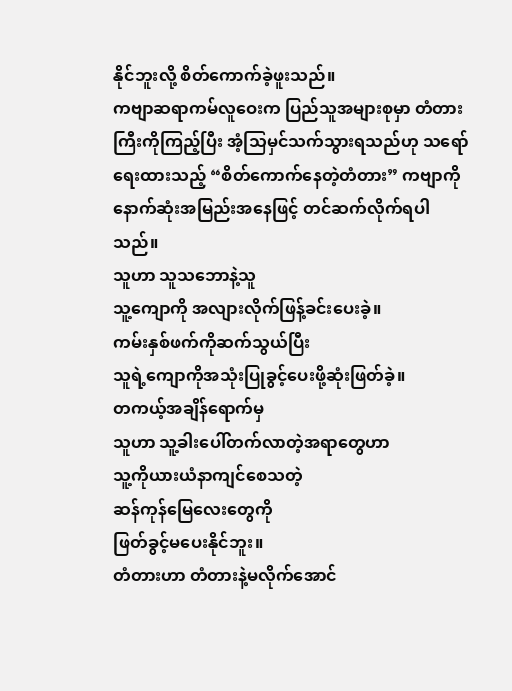နိုင်ဘူးလို့ စိတ်ကောက်ခဲ့ဖူးသည်။
ကဗျာဆရာကမ်လူဝေးက ပြည်သူအများစုမှာ တံတားကြီးကိုကြည့်ပြီး အံ့သြမှင်သက်သွားရသည်ဟု သရော်ရေးထားသည့် “စိတ်ကောက်နေတဲ့တံတား” ကဗျာကိုနောက်ဆုံးအမြည်းအနေဖြင့် တင်ဆက်လိုက်ရပါသည်။
သူဟာ သူသဘောနဲ့သူ
သူ့ကျောကို အလျားလိုက်ဖြန့်ခင်းပေးခဲ့။
ကမ်းနှစ်ဖက်ကိုဆက်သွယ်ပြီး
သူရဲ့ကျောကိုအသုံးပြုခွင့်ပေးဖို့ဆုံးဖြတ်ခဲ့။
တကယ့်အချိန်ရောက်မှ
သူဟာ သူ့ခါးပေါ်တက်လာတဲ့အရာတွေဟာ
သူ့ကိုယားယံနာကျင်စေသတဲ့
ဆန်ကုန်မြေလေးတွေကို
ဖြတ်ခွင့်မပေးနိုင်ဘူး။
တံတားဟာ တံတားနဲ့မလိုက်အောင်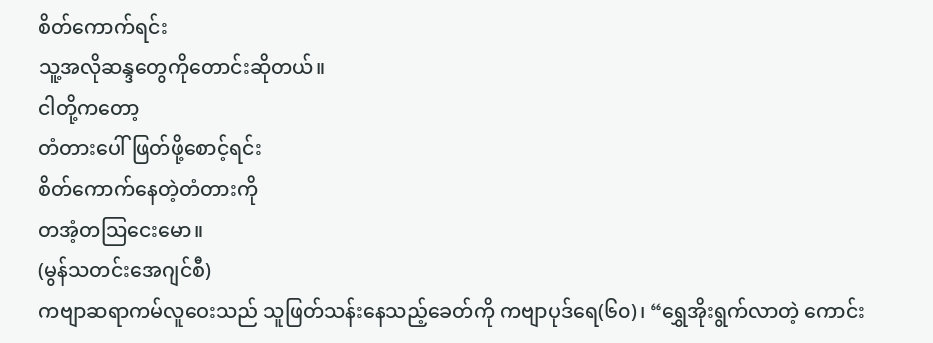စိတ်ကောက်ရင်း
သူ့အလိုဆန္ဒတွေကိုတောင်းဆိုတယ်။
ငါတို့ကတော့
တံတားပေါ်ဖြတ်ဖို့စောင့်ရင်း
စိတ်ကောက်နေတဲ့တံတားကို
တအံ့တသြငေးမော။
(မွန်သတင်းအေဂျင်စီ)
ကဗျာဆရာကမ်လူဝေးသည် သူဖြတ်သန်းနေသည့်ခေတ်ကို ကဗျာပုဒ်ရေ(၆၀)၊ “ရွှေအိုးရွက်လာတဲ့ ကောင်း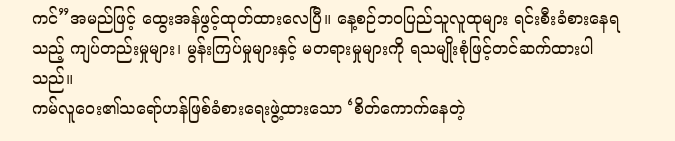ကင်”အမည်ဖြင့် ထွေးအန်ဖွင့်ထုတ်ထားလေပြီ။ နေ့စဉ်ဘဝပြည်သူလူထုများ ရင်းစီးခံစားနေရသည့် ကျပ်တည်းမှုများ၊ မွန်းကြပ်မှုများနှင့် မတရားမှုများကို ရသမျိုးစုံဖြင့်တင်ဆက်ထားပါသည်။
ကမ်လူဝေး၏သရော်ဟန်ဖြစ်ခံစားရေးဖွဲ့ထားသော ‘စိတ်ကောက်နေတဲ့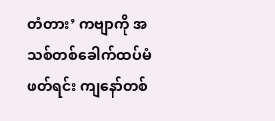တံတား’ ကဗျာကို အသစ်တစ်ခေါက်ထပ်မံဖတ်ရင်း ကျနော်တစ်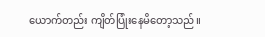ယောက်တည်း ကျိတ်ပြုံးနေမိတော့သည်။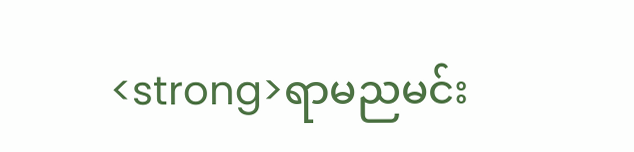<strong>ရာမညမင်း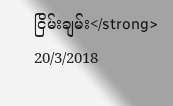ငြိမ်းချမ်း</strong>
20/3/2018